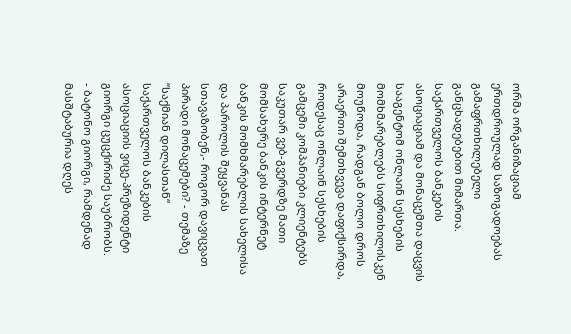ორმა ორგანიზაციამ ერთდროულად საზოგადოებას გამაფრთხილებელი განცხადებებით მიმართა. საქართველოს ბანკების ასოციაციამ და მონაცემთა დაცვის სააგენტომ ონლაინ სესხების მომხმარებლებს სიფრთხილისკენ მოუწოდა, რადგან ბოლო დროს არაერთი შემთხვევა დაფიქსირდა, როდესაც ონლაინ სესხების გამცემი კომპანიები კლიენტებს საკუთარ ვებ-გვერდზე მათი მომსახურე ბანკის ინტერნეტ ბანკის მომხმარებლის სახელისა და პაროლის შეყვანას სთავაზობენ,- როგორ დავიცვათ პირადი მონაცემები? - თემაზე “საქმიან დილასთან“ საქართველოს ბანკების ასოციაციის ვიცე-პრეზიდენტი გიორგი ცუცქირიძე საუბრობს.
- ბატონო გიორგი, რამდენად მასშტაბურია დღეს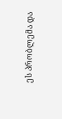ეს პრობლემა და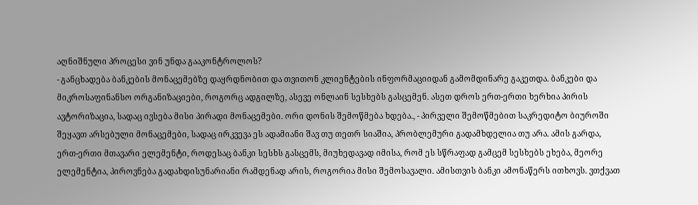აღნიშნული პროცესი ვინ უნდა გააკონტროლოს?
- განცხადება ბანკების მონაცემებზე დაყრდნობით და თვითონ კლიენტების ინფორმაციიდან გამომდინარე გაკეთდა. ბანკები და მიკროსაფინანსო ორგანიზაციები, როგორც ადგილზე, ასევე ონლაინ სესხებს გასცემენ. ასეთ დროს ერთ-ერთი ხერხია პირის ავტორიზაცია, სადაც ივსება მისი პირადი მონაცემები. ორი დონის შემოწმება ხდება., - პირველი შემოწმებით საკრედიტო ბიუროში შეყავთ არსებული მონაცემები, სადაც ირკვევა ეს ადამიანი შავ თუ თეთრ სიაშია, პრობლემური გადამხდელია თუ არა. ამის გარდა, ერთ-ერთი მთავარი ელემენტი, როდესაც ბანკი სესხს გასცემს, მიუხედავად იმისა, რომ ეს სწრაფად გამცემ სესხებს ეხება, მეორე ელემენტია, პიროვნება გადახდისუნარიანი რამდენად არის, როგორია მისი შემოსავალი. ამისთვის ბანკი ამონაწერს ითხოვს. ვთქვათ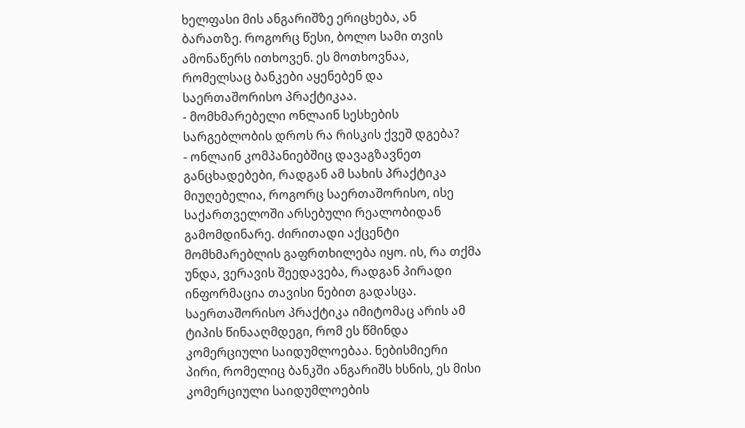ხელფასი მის ანგარიშზე ერიცხება, ან ბარათზე. როგორც წესი, ბოლო სამი თვის ამონაწერს ითხოვენ. ეს მოთხოვნაა, რომელსაც ბანკები აყენებენ და საერთაშორისო პრაქტიკაა.
- მომხმარებელი ონლაინ სესხების სარგებლობის დროს რა რისკის ქვეშ დგება?
- ონლაინ კომპანიებშიც დავაგზავნეთ განცხადებები, რადგან ამ სახის პრაქტიკა მიუღებელია, როგორც საერთაშორისო, ისე საქართველოში არსებული რეალობიდან გამომდინარე. ძირითადი აქცენტი მომხმარებლის გაფრთხილება იყო. ის, რა თქმა უნდა, ვერავის შეედავება, რადგან პირადი ინფორმაცია თავისი ნებით გადასცა. საერთაშორისო პრაქტიკა იმიტომაც არის ამ ტიპის წინააღმდეგი, რომ ეს წმინდა კომერციული საიდუმლოებაა. ნებისმიერი პირი, რომელიც ბანკში ანგარიშს ხსნის, ეს მისი კომერციული საიდუმლოების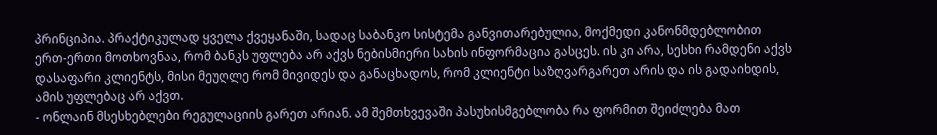პრინციპია. პრაქტიკულად ყველა ქვეყანაში, სადაც საბანკო სისტემა განვითარებულია, მოქმედი კანონმდებლობით ერთ-ერთი მოთხოვნაა, რომ ბანკს უფლება არ აქვს ნებისმიერი სახის ინფორმაცია გასცეს. ის კი არა, სესხი რამდენი აქვს დასაფარი კლიენტს, მისი მეუღლე რომ მივიდეს და განაცხადოს, რომ კლიენტი საზღვარგარეთ არის და ის გადაიხდის, ამის უფლებაც არ აქვთ.
- ონლაინ მსესხებლები რეგულაციის გარეთ არიან. ამ შემთხვევაში პასუხისმგებლობა რა ფორმით შეიძლება მათ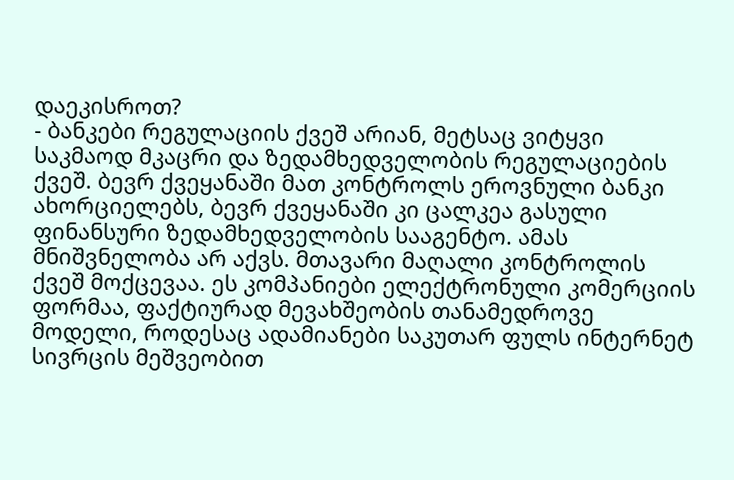დაეკისროთ?
- ბანკები რეგულაციის ქვეშ არიან, მეტსაც ვიტყვი საკმაოდ მკაცრი და ზედამხედველობის რეგულაციების ქვეშ. ბევრ ქვეყანაში მათ კონტროლს ეროვნული ბანკი ახორციელებს, ბევრ ქვეყანაში კი ცალკეა გასული ფინანსური ზედამხედველობის სააგენტო. ამას მნიშვნელობა არ აქვს. მთავარი მაღალი კონტროლის ქვეშ მოქცევაა. ეს კომპანიები ელექტრონული კომერციის ფორმაა, ფაქტიურად მევახშეობის თანამედროვე მოდელი, როდესაც ადამიანები საკუთარ ფულს ინტერნეტ სივრცის მეშვეობით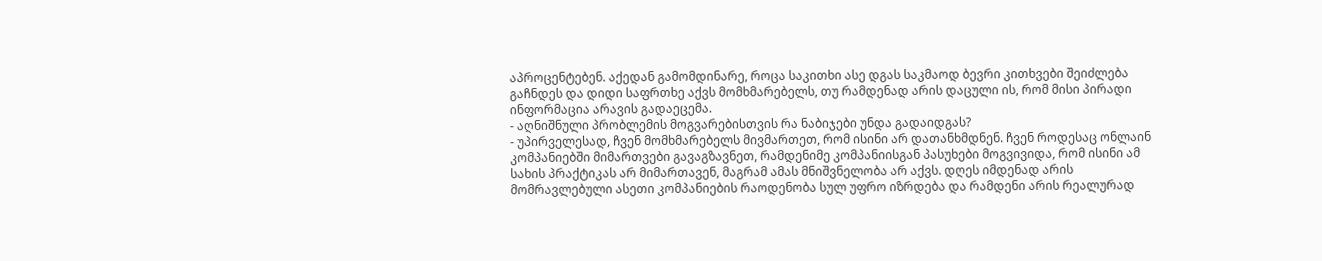აპროცენტებენ. აქედან გამომდინარე, როცა საკითხი ასე დგას საკმაოდ ბევრი კითხვები შეიძლება გაჩნდეს და დიდი საფრთხე აქვს მომხმარებელს, თუ რამდენად არის დაცული ის, რომ მისი პირადი ინფორმაცია არავის გადაეცემა.
- აღნიშნული პრობლემის მოგვარებისთვის რა ნაბიჯები უნდა გადაიდგას?
- უპირველესად, ჩვენ მომხმარებელს მივმართეთ, რომ ისინი არ დათანხმდნენ. ჩვენ როდესაც ონლაინ კომპანიებში მიმართვები გავაგზავნეთ, რამდენიმე კომპანიისგან პასუხები მოგვივიდა, რომ ისინი ამ სახის პრაქტიკას არ მიმართავენ, მაგრამ ამას მნიშვნელობა არ აქვს. დღეს იმდენად არის მომრავლებული ასეთი კომპანიების რაოდენობა სულ უფრო იზრდება და რამდენი არის რეალურად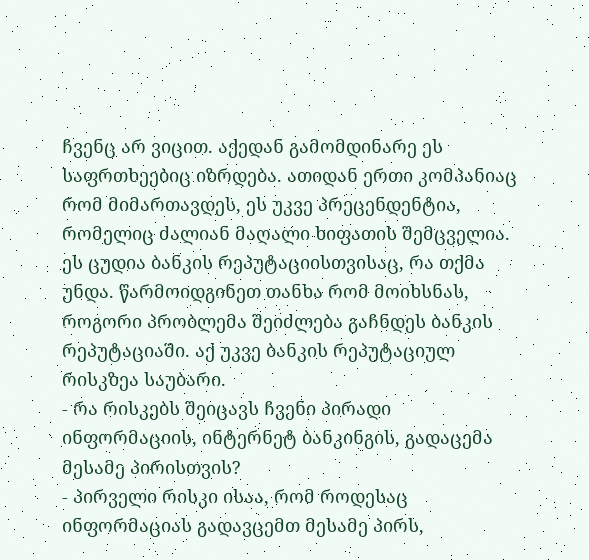ჩვენც არ ვიცით. აქედან გამომდინარე ეს საფრთხეებიც იზრდება. ათიდან ერთი კომპანიაც რომ მიმართავდეს, ეს უკვე პრეცენდენტია, რომელიც ძალიან მაღალი ხიფათის შემცველია. ეს ცუდია ბანკის რეპუტაციისთვისაც, რა თქმა უნდა. წარმოიდგინეთ თანხა რომ მოიხსნას, როგორი პრობლემა შეიძლება გაჩნდეს ბანკის რეპუტაციაში. აქ უკვე ბანკის რეპუტაციულ რისკზეა საუბარი.
- რა რისკებს შეიცავს ჩვენი პირადი ინფორმაციის, ინტერნეტ ბანკინგის, გადაცემა მესამე პირისთვის?
- პირველი რისკი ისაა, რომ როდესაც ინფორმაციას გადავცემთ მესამე პირს,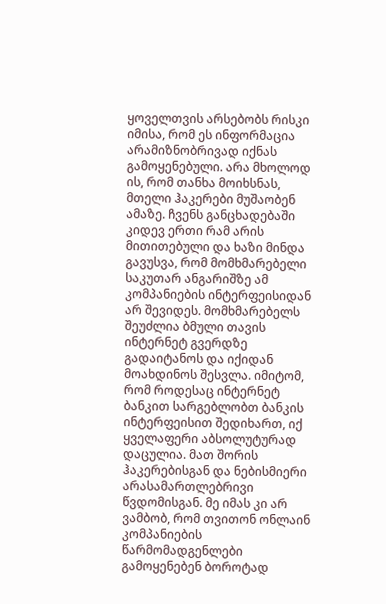ყოველთვის არსებობს რისკი იმისა, რომ ეს ინფორმაცია არამიზნობრივად იქნას გამოყენებული. არა მხოლოდ ის, რომ თანხა მოიხსნას, მთელი ჰაკერები მუშაობენ ამაზე. ჩვენს განცხადებაში კიდევ ერთი რამ არის მითითებული და ხაზი მინდა გავუსვა, რომ მომხმარებელი საკუთარ ანგარიშზე ამ კომპანიების ინტერფეისიდან არ შევიდეს. მომხმარებელს შეუძლია ბმული თავის ინტერნეტ გვერდზე გადაიტანოს და იქიდან მოახდინოს შესვლა. იმიტომ, რომ როდესაც ინტერნეტ ბანკით სარგებლობთ ბანკის ინტერფეისით შედიხართ, იქ ყველაფერი აბსოლუტურად დაცულია. მათ შორის ჰაკერებისგან და ნებისმიერი არასამართლებრივი წვდომისგან. მე იმას კი არ ვამბობ, რომ თვითონ ონლაინ კომპანიების წარმომადგენლები გამოყენებენ ბოროტად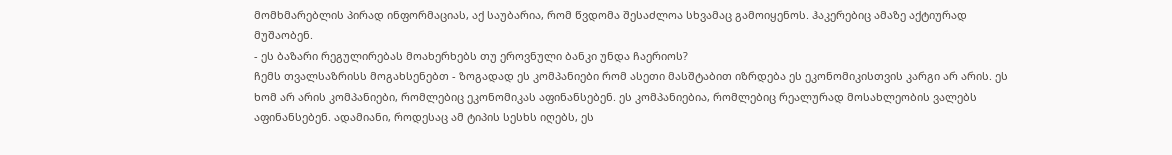მომხმარებლის პირად ინფორმაციას, აქ საუბარია, რომ წვდომა შესაძლოა სხვამაც გამოიყენოს. ჰაკერებიც ამაზე აქტიურად მუშაობენ.
- ეს ბაზარი რეგულირებას მოახერხებს თუ ეროვნული ბანკი უნდა ჩაერიოს?
ჩემს თვალსაზრისს მოგახსენებთ - ზოგადად ეს კომპანიები რომ ასეთი მასშტაბით იზრდება ეს ეკონომიკისთვის კარგი არ არის. ეს ხომ არ არის კომპანიები, რომლებიც ეკონომიკას აფინანსებენ. ეს კომპანიებია, რომლებიც რეალურად მოსახლეობის ვალებს აფინანსებენ. ადამიანი, როდესაც ამ ტიპის სესხს იღებს, ეს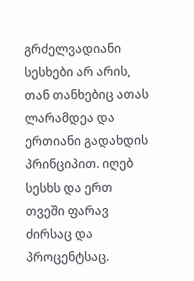გრძელვადიანი სესხები არ არის, თან თანხებიც ათას ლარამდეა და ერთიანი გადახდის პრინციპით. იღებ სესხს და ერთ თვეში ფარავ ძირსაც და პროცენტსაც.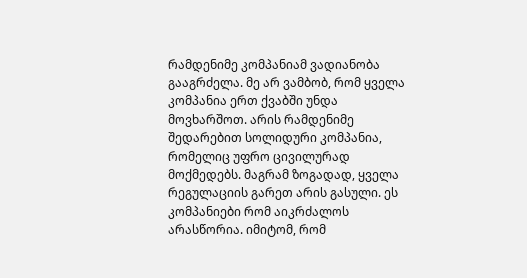რამდენიმე კომპანიამ ვადიანობა გააგრძელა. მე არ ვამბობ, რომ ყველა კომპანია ერთ ქვაბში უნდა მოვხარშოთ. არის რამდენიმე შედარებით სოლიდური კომპანია, რომელიც უფრო ცივილურად მოქმედებს. მაგრამ ზოგადად, ყველა რეგულაციის გარეთ არის გასული. ეს კომპანიები რომ აიკრძალოს არასწორია. იმიტომ, რომ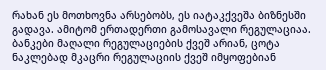რახან ეს მოთხოვნა არსებობს, ეს იატაკქვეშა ბიზნესში გადავა. ამიტომ ერთადერთი გამოსავალი რეგულაციაა. ბანკები მაღალი რეგულაციების ქვეშ არიან, ცოტა ნაკლებად მკაცრი რეგულაციის ქვეშ იმყოფებიან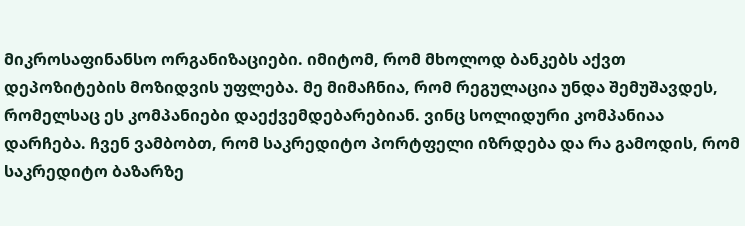მიკროსაფინანსო ორგანიზაციები. იმიტომ, რომ მხოლოდ ბანკებს აქვთ დეპოზიტების მოზიდვის უფლება. მე მიმაჩნია, რომ რეგულაცია უნდა შემუშავდეს, რომელსაც ეს კომპანიები დაექვემდებარებიან. ვინც სოლიდური კომპანიაა დარჩება. ჩვენ ვამბობთ, რომ საკრედიტო პორტფელი იზრდება და რა გამოდის, რომ საკრედიტო ბაზარზე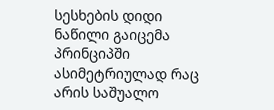სესხების დიდი ნაწილი გაიცემა პრინციპში ასიმეტრიულად რაც არის საშუალო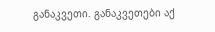განაკვეთი. განაკვეთები აქ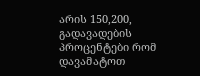არის 150,200, გადავადების პროცენტები რომ დავამატოთ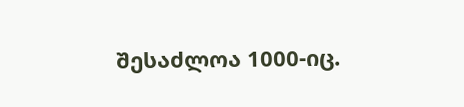შესაძლოა 1000-იც.